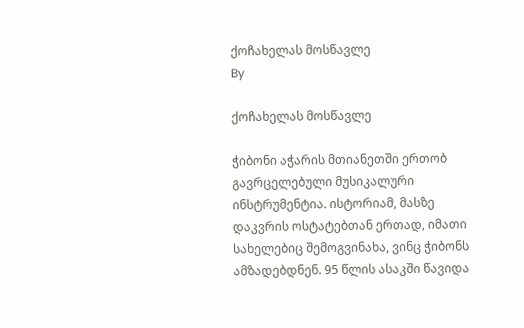ქოჩახელას მოსწავლე
By

ქოჩახელას მოსწავლე

ჭიბონი აჭარის მთიანეთში ერთობ გავრცელებული მუსიკალური ინსტრუმენტია. ისტორიამ, მასზე დაკვრის ოსტატებთან ერთად, იმათი სახელებიც შემოგვინახა, ვინც ჭიბონს ამზადებდნენ. 95 წლის ასაკში წავიდა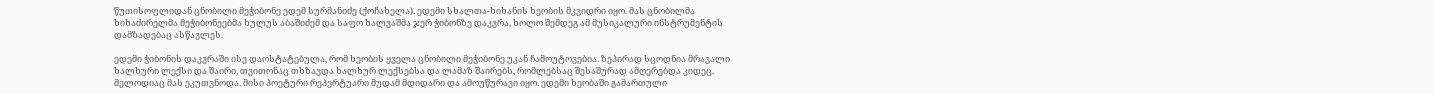წუთისოფლიდან ცნობილი მეჭიბონე ედემ სურმანიძე (ქოჩახელა). ედემი სხალთა-ხიხანის ხეობის მკვიდრი იყო. მას ცნობილმა ხიხაძირელმა მეჭიბონეებმა ხულუს აბაშიძემ და საფო ხალვაშმა ჯერ ჭიბონზე დაკვრა, ხოლო შემდეგ ამ მუსიკალური ინსტრუმენტის დამზადებაც ასწავლეს.

ედემი ჭიბონის დაკვრაში ისე დაოსტატებულა, რომ ხეობის ყველა ცნობილი მეჭიბონე უკან ჩამოუტოვებია. ზეპირად სცოდნია მრავალი ხალხური ლექსი და შაირი, თვითონაც თხზავდა ხალხურ ლექსებსა და ლამაზ შაირებს, რომლებსაც შესაშურად ამღერებდა კიდეც. მელოდიაც მას ეკუთვნოდა. მისი პოეტური რეპერტუარი მუდამ მდიდარი და ამოუწურავი იყო. ედემი ხეობაში გამართული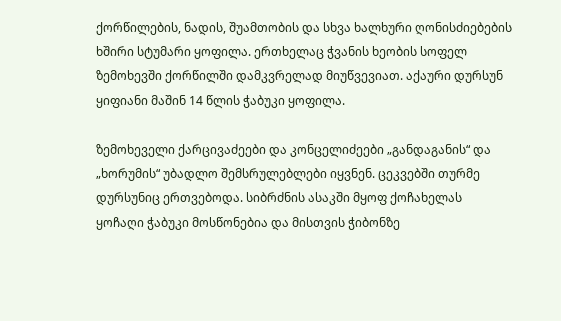ქორწილების, ნადის, შუამთობის და სხვა ხალხური ღონისძიებების ხშირი სტუმარი ყოფილა. ერთხელაც ჭვანის ხეობის სოფელ ზემოხევში ქორწილში დამკვრელად მიუწვევიათ. აქაური დურსუნ ყიფიანი მაშინ 14 წლის ჭაბუკი ყოფილა.

ზემოხეველი ქარცივაძეები და კონცელიძეები „განდაგანის“ და „ხორუმის“ უბადლო შემსრულებლები იყვნენ. ცეკვებში თურმე დურსუნიც ერთვებოდა. სიბრძნის ასაკში მყოფ ქოჩახელას ყოჩაღი ჭაბუკი მოსწონებია და მისთვის ჭიბონზე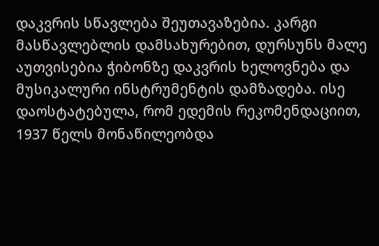დაკვრის სწავლება შეუთავაზებია. კარგი მასწავლებლის დამსახურებით, დურსუნს მალე აუთვისებია ჭიბონზე დაკვრის ხელოვნება და მუსიკალური ინსტრუმენტის დამზადება. ისე დაოსტატებულა, რომ ედემის რეკომენდაციით, 1937 წელს მონაწილეობდა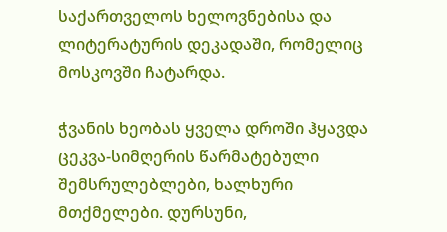საქართველოს ხელოვნებისა და ლიტერატურის დეკადაში, რომელიც მოსკოვში ჩატარდა.

ჭვანის ხეობას ყველა დროში ჰყავდა ცეკვა-სიმღერის წარმატებული შემსრულებლები, ხალხური მთქმელები. დურსუნი,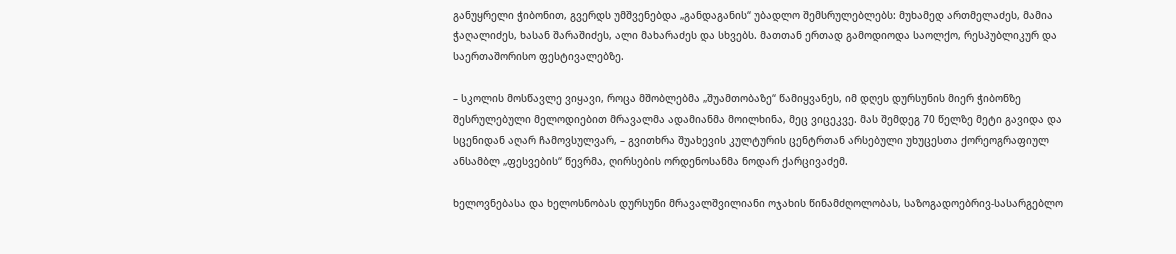განუყრელი ჭიბონით, გვერდს უმშვენებდა „განდაგანის“ უბადლო შემსრულებლებს: მუხამედ ართმელაძეს, მამია ჭაღალიძეს, ხასან შარაშიძეს, ალი მახარაძეს და სხვებს. მათთან ერთად გამოდიოდა საოლქო, რესპუბლიკურ და საერთაშორისო ფესტივალებზე.

– სკოლის მოსწავლე ვიყავი, როცა მშობლებმა „შუამთობაზე“ წამიყვანეს, იმ დღეს დურსუნის მიერ ჭიბონზე შესრულებული მელოდიებით მრავალმა ადამიანმა მოილხინა, მეც ვიცეკვე. მას შემდეგ 70 წელზე მეტი გავიდა და სცენიდან აღარ ჩამოვსულვარ, – გვითხრა შუახევის კულტურის ცენტრთან არსებული უხუცესთა ქორეოგრაფიულ ანსამბლ „ფესვების“ წევრმა, ღირსების ორდენოსანმა ნოდარ ქარცივაძემ.

ხელოვნებასა და ხელოსნობას დურსუნი მრავალშვილიანი ოჯახის წინამძღოლობას, საზოგადოებრივ-სასარგებლო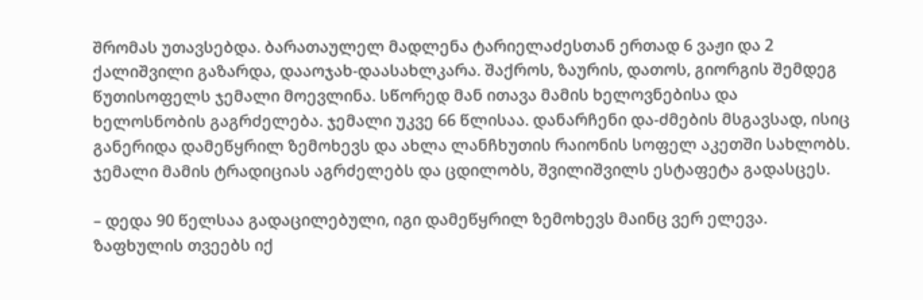შრომას უთავსებდა. ბარათაულელ მადლენა ტარიელაძესთან ერთად 6 ვაჟი და 2 ქალიშვილი გაზარდა, დააოჯახ-დაასახლკარა. შაქროს, ზაურის, დათოს, გიორგის შემდეგ წუთისოფელს ჯემალი მოევლინა. სწორედ მან ითავა მამის ხელოვნებისა და ხელოსნობის გაგრძელება. ჯემალი უკვე 66 წლისაა. დანარჩენი და-ძმების მსგავსად, ისიც განერიდა დამეწყრილ ზემოხევს და ახლა ლანჩხუთის რაიონის სოფელ აკეთში სახლობს. ჯემალი მამის ტრადიციას აგრძელებს და ცდილობს, შვილიშვილს ესტაფეტა გადასცეს.

– დედა 90 წელსაა გადაცილებული, იგი დამეწყრილ ზემოხევს მაინც ვერ ელევა. ზაფხულის თვეებს იქ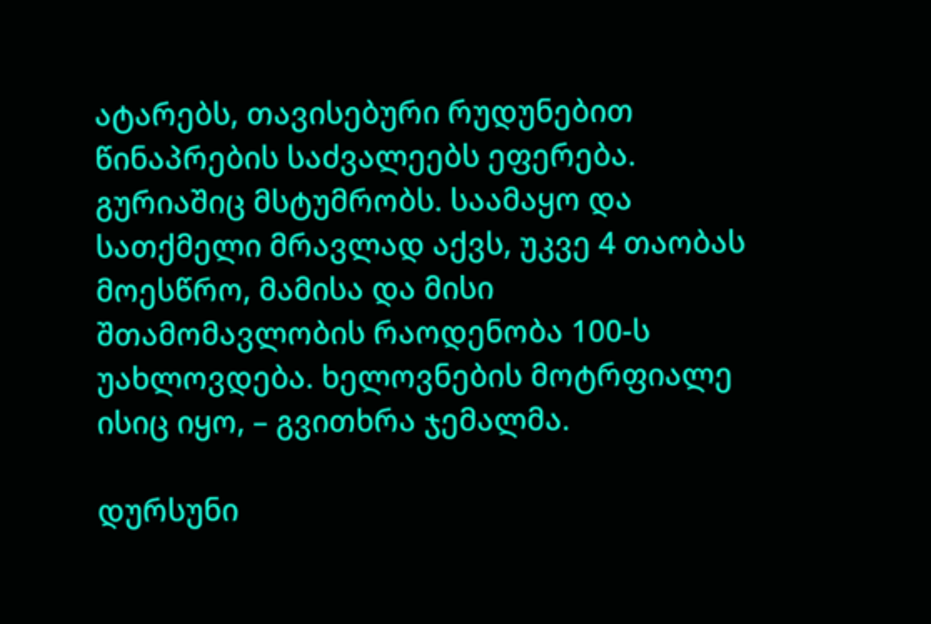ატარებს, თავისებური რუდუნებით წინაპრების საძვალეებს ეფერება. გურიაშიც მსტუმრობს. საამაყო და სათქმელი მრავლად აქვს, უკვე 4 თაობას მოესწრო, მამისა და მისი შთამომავლობის რაოდენობა 100-ს უახლოვდება. ხელოვნების მოტრფიალე ისიც იყო, – გვითხრა ჯემალმა.

დურსუნი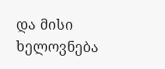და მისი ხელოვნება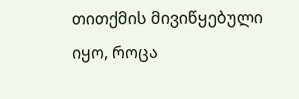თითქმის მივიწყებული იყო, როცა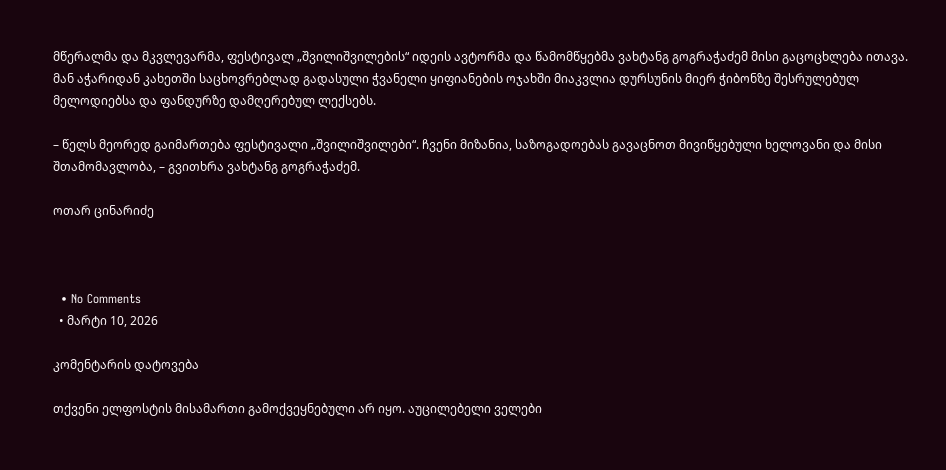მწერალმა და მკვლევარმა, ფესტივალ „შვილიშვილების“ იდეის ავტორმა და წამომწყებმა ვახტანგ გოგრაჭაძემ მისი გაცოცხლება ითავა. მან აჭარიდან კახეთში საცხოვრებლად გადასული ჭვანელი ყიფიანების ოჯახში მიაკვლია დურსუნის მიერ ჭიბონზე შესრულებულ მელოდიებსა და ფანდურზე დამღერებულ ლექსებს.

– წელს მეორედ გაიმართება ფესტივალი „შვილიშვილები“. ჩვენი მიზანია, საზოგადოებას გავაცნოთ მივიწყებული ხელოვანი და მისი შთამომავლობა, – გვითხრა ვახტანგ გოგრაჭაძემ.

ოთარ ცინარიძე



  • No Comments
  • მარტი 10, 2026

კომენტარის დატოვება

თქვენი ელფოსტის მისამართი გამოქვეყნებული არ იყო. აუცილებელი ველები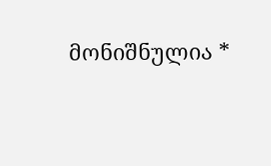მონიშნულია *